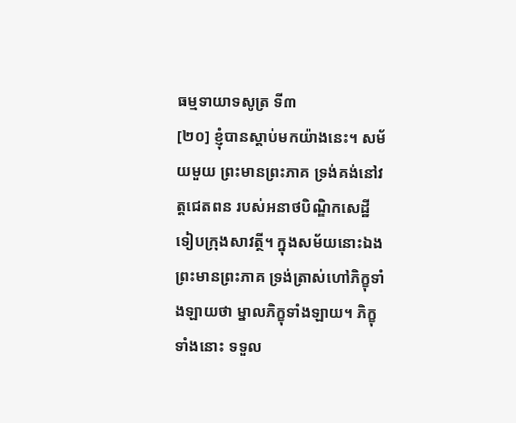ធម្មទាយាទសូត្រ ទី៣
[២០] ខ្ញុំបានស្តាប់មកយ៉ាងនេះ។ សម័យមួយ ព្រះមានព្រះភាគ ទ្រង់គង់នៅវត្តជេតពន របស់អនាថបិណ្ឌិកសេដ្ឋី ទៀបក្រុងសាវត្ថី។ ក្នុងសម័យនោះឯង ព្រះមានព្រះភាគ ទ្រង់ត្រាស់ហៅភិក្ខុទាំងឡាយថា ម្នាលភិក្ខុទាំងឡាយ។ ភិក្ខុទាំងនោះ ទទួល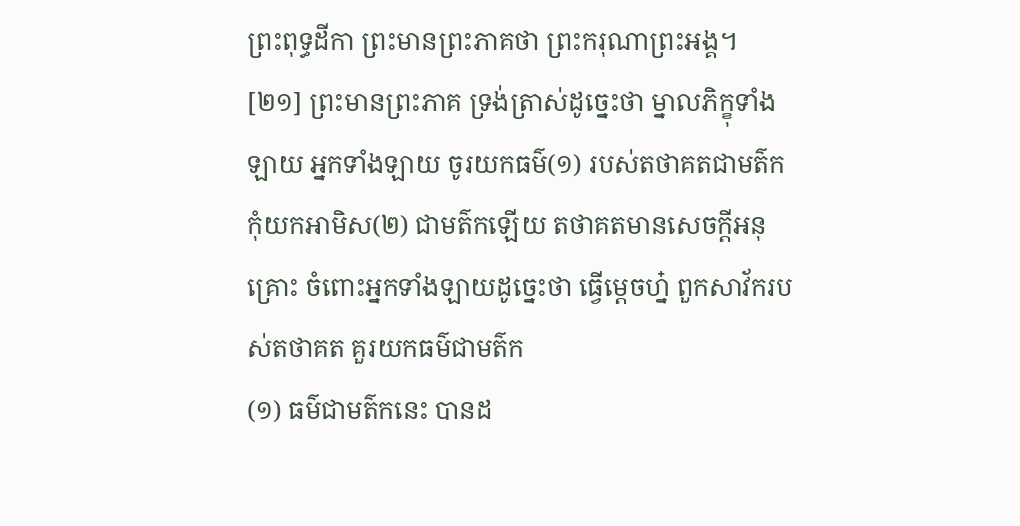ព្រះពុទ្ធដីកា ព្រះមានព្រះភាគថា ព្រះករុណាព្រះអង្គ។
[២១] ព្រះមានព្រះភាគ ទ្រង់ត្រាស់ដូច្នេះថា ម្នាលភិក្ខុទាំងឡាយ អ្នកទាំងឡាយ ចូរយកធម៌(១) របស់តថាគតជាមត៌ក កុំយកអាមិស(២) ជាមត៌កឡើយ តថាគតមានសេចក្តីអនុគ្រោះ ចំពោះអ្នកទាំងឡាយដូច្នេះថា ធ្វើម្តេចហ្ន៎ ពួកសាវ័ករបស់តថាគត គួរយកធម៌ជាមត៌ក
(១) ធម៌ជាមត៌កនេះ បានដ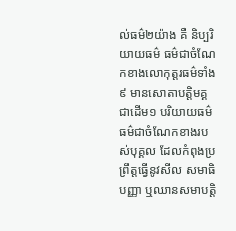ល់ធម៌២យ៉ាង គឺ និប្បរិយាយធម៌ ធម៌ជាចំណែកខាងលោកុត្តរធម៌ទាំង៩ មានសោតាបត្តិមគ្គជាដើម១ បរិយាយធម៌ ធម៌ជាចំណែកខាងរបស់បុគ្គល ដែលកំពុងប្រព្រឹត្តធ្វើនូវសីល សមាធិ បញ្ញា ឬឈានសមាបត្តិ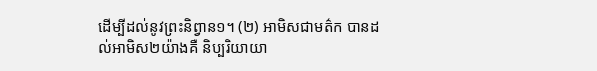ដើម្បីដល់នូវព្រះនិព្វាន១។ (២) អាមិសជាមត៌ក បានដល់អាមិស២យ៉ាងគឺ និប្បរិយាយា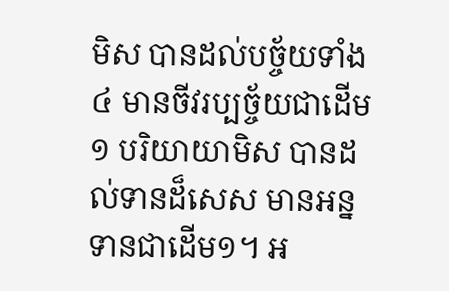មិស បានដល់បច្ច័យទាំង៤ មានចីវរប្បច្ច័យជាដើម១ បរិយាយាមិស បានដល់ទានដ៏សេស មានអន្នទានជាដើម១។ អ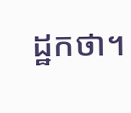ដ្ឋកថា។